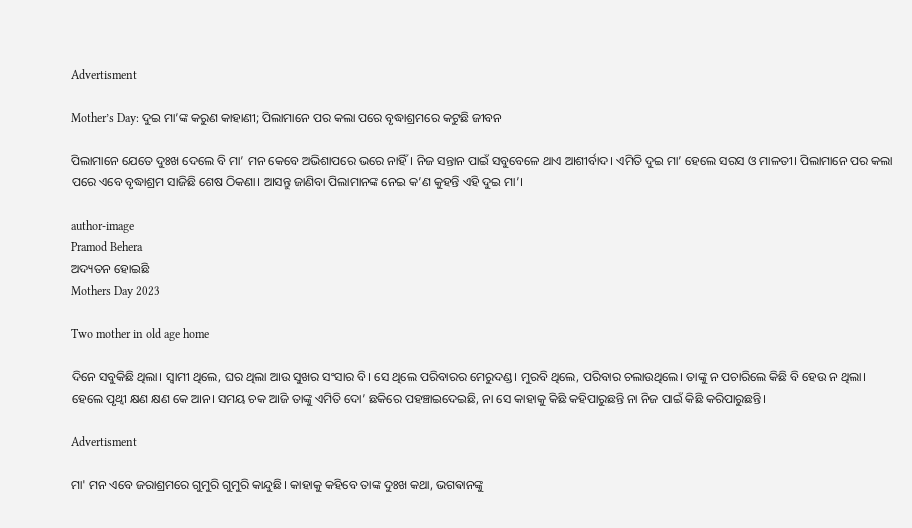Advertisment

Mother’s Day: ଦୁଇ ମା’ଙ୍କ କରୁଣ କାହାଣୀ; ପିଲାମାନେ ପର କଲା ପରେ ବୃଦ୍ଧାଶ୍ରମରେ କଟୁଛି ଜୀବନ

ପିଲାମାନେ ଯେତେ ଦୁଃଖ ଦେଲେ ବି ମା’ ମନ କେବେ ଅଭିଶାପରେ ଭରେ ନାହିଁ। ନିଜ ସନ୍ତାନ ପାଇଁ ସବୁବେଳେ ଥାଏ ଆଶୀର୍ବାଦ। ଏମିତି ଦୁଇ ମା’ ହେଲେ ସରସ ଓ ମାଳତୀ। ପିଲାମାନେ ପର କଲା ପରେ ଏବେ ବୃଦ୍ଧାଶ୍ରମ ସାଜିଛି ଶେଷ ଠିକଣା। ଆସନ୍ତୁ ଜାଣିବା ପିଲାମାନଙ୍କ ନେଇ କ’ଣ କୁହନ୍ତି ଏହି ଦୁଇ ମା’।

author-image
Pramod Behera
ଅଦ୍ୟତନ ହୋଇଛି
Mothers Day 2023

Two mother in old age home

ଦିନେ ସବୁକିଛି ଥିଲା। ସ୍ୱାମୀ ଥିଲେ, ଘର ଥିଲା ଆଉ ସୁଖର ସଂସାର ବି। ସେ ଥିଲେ ପରିବାରର ମେରୁଦଣ୍ଡ। ମୁରବି ଥିଲେ, ପରିବାର ଚଲାଉଥିଲେ। ତାଙ୍କୁ ନ ପଚାରିଲେ କିଛି ବି ହେଉ ନ ଥିଲା। ହେଲେ ପୃଥ୍ୱୀ କ୍ଷଣ କ୍ଷଣ କେ ଆନ। ସମୟ ଚକ ଆଜି ତାଙ୍କୁ ଏମିତି ଦୋ’ ଛକିରେ ପହଞ୍ଚାଇଦେଇଛି, ନା ସେ କାହାକୁ କିଛି କହିପାରୁଛନ୍ତି ନା ନିଜ ପାଇଁ କିଛି କରିପାରୁଛନ୍ତି।

Advertisment

ମା' ମନ ଏବେ ଜରାଶ୍ରମରେ ଗୁମୁରି ଗୁମୁରି କାନ୍ଦୁଛି। କାହାକୁ କହିବେ ତାଙ୍କ ଦୁଃଖ କଥା, ଭଗଵାନଙ୍କୁ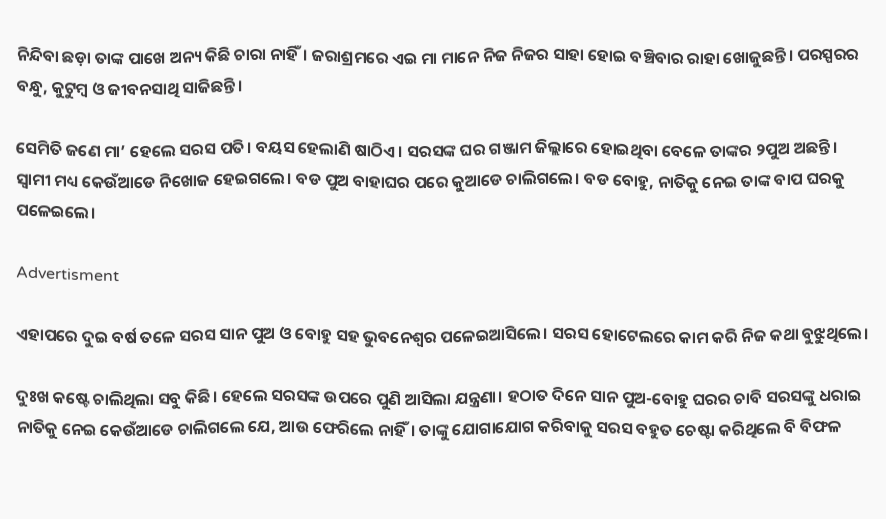ନିନ୍ଦିବା ଛଡ଼ା ତାଙ୍କ ପାଖେ ଅନ୍ୟ କିଛି ଚାରା ନାହିଁ। ଜରାଶ୍ରମରେ ଏଇ ମା ମାନେ ନିଜ ନିଜର ସାହା ହୋଇ ବଞ୍ଚିବାର ରାହା ଖୋଜୁଛନ୍ତି। ପରସ୍ପରର ବନ୍ଧୁ, କୁଟୁମ୍ବ ଓ ଜୀବନସାଥି ସାଜିଛନ୍ତି।

ସେମିତି ଜଣେ ମା’ ହେଲେ ସରସ ପତି। ବୟସ ହେଲାଣି ଷାଠିଏ। ସରସଙ୍କ ଘର ଗଞ୍ଜାମ ଜିଲ୍ଲାରେ ହୋଇଥିବା ବେଳେ ତାଙ୍କର ୨ପୁଅ ଅଛନ୍ତି। ସ୍ୱାମୀ ମଧ୍ୟ କେଉଁଆଡେ ନିଖୋଜ ହେଇଗଲେ। ବଡ ପୁଅ ବାହାଘର ପରେ କୁଆଡେ ଚାଲିଗଲେ। ବଡ ବୋହୁ, ନାତିକୁ ନେଇ ତାଙ୍କ ବାପ ଘରକୁ ପଳେଇଲେ।

Advertisment

ଏହାପରେ ଦୁଇ ବର୍ଷ ତଳେ ସରସ ସାନ ପୁଅ ଓ ବୋହୁ ସହ ଭୁବନେଶ୍ୱର ପଳେଇଆସିଲେ। ସରସ ହୋଟେଲରେ କାମ କରି ନିଜ କଥା ବୁଝୁଥିଲେ।

ଦୁଃଖ କଷ୍ଟେ ଚାଲିଥିଲା ସବୁ କିଛି। ହେଲେ ସରସଙ୍କ ଉପରେ ପୁଣି ଆସିଲା ଯନ୍ତ୍ରଣା। ହଠାତ ଦିନେ ସାନ ପୁଅ-ବୋହୁ ଘରର ଚାବି ସରସଙ୍କୁ ଧରାଇ ନାତିକୁ ନେଇ କେଉଁଆଡେ ଚାଲିଗଲେ ଯେ, ଆଉ ଫେରିଲେ ନାହିଁ। ତାଙ୍କୁ ଯୋଗାଯୋଗ କରିବାକୁ ସରସ ବହୁତ ଚେଷ୍ଟା କରିଥିଲେ ବି ବିଫଳ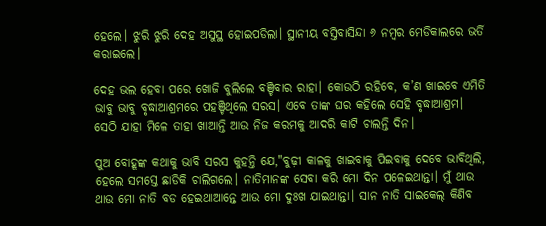ହେଲେ। ଝୁରି ଝୁରି ଦେହ ଅସୁସ୍ଥ ହୋଇପଡିଲା। ସ୍ଥାନୀୟ ବସ୍ତିବାସିନ୍ଦା ୬ ନମ୍ବର ମେଡିକାଲରେ ଭର୍ତି କରାଇଲେ।

ଦେହ ଭଲ ହେବା ପରେ ଖୋଜି ବୁଲିଲେ ବଞ୍ଚିବାର ରାହା। କୋଉଠି ରହିବେ, କ’ଣ ଖାଇବେ ଏମିତି ଭାବୁ ଭାବୁ ବୃଦ୍ଧାଆଶ୍ରମରେ ପହଞ୍ଚିଥିଲେ ସରସ। ଏବେ ତାଙ୍କ ଘର କହିଲେ ସେହି ବୃଦ୍ଧାଆଶ୍ରମ। ସେଠି ଯାହା ମିଳେ ତାହା ଖାଆନ୍ତି ଆଉ ନିଜ କରମକୁ ଆଦରି କାଟି ଚାଲନ୍ତି ଦିନ।

ପୁଅ ବୋହୂଙ୍କ କଥାକୁ ଭାବି ସରସ କୁହନ୍ତି ଯେ,"ବୁଢ଼ୀ କାଳକୁ ଖାଇବାକୁ ପିଇବାକୁ ଦେବେ ଭାବିଥିଲି, ହେଲେ ସମସ୍ତେ ଛାଡିକି ଚାଲିଗଲେ। ନାତିମାନଙ୍କ ସେବା କରି ମୋ ଦିନ ପଳେଇଥାନ୍ତା। ମୁଁ ଥାଉ ଥାଉ ମୋ ନାତି ବଡ ହେଇଥାଆନ୍ତେ ଆଉ ମୋ ଦୁଃଖ ଯାଇଥାନ୍ତା। ସାନ ନାତି ସାଇକେଲ୍‌ କିଣିବ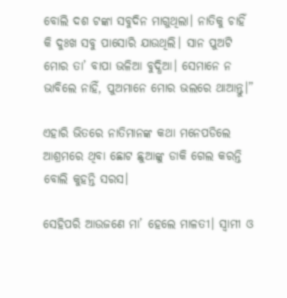ବୋଲି ଦଶ ଟଙ୍କା ସବୁଦିନ ମାଗୁଥିଲା। ନାତିକୁ ଚାହିଁ କି ଦୁଃଖ ସବୁ ପାସୋରି ଯାଉଥିଲି। ସାନ ପୁଅଟି ମୋର ତା’ ବାପା ଭଳିଆ ବୁଦ୍ଧିଆ। ସେମାନେ ନ ଭାବିଲେ ନାହିଁ, ପୁଅମାନେ ମୋର ଭଲରେ ଥାଆନ୍ତୁ।”

ଏହାରି ଭିତରେ ନାତିମାନଙ୍କ କଥା ମନେପଡିଲେ ଆଶ୍ରମରେ ଥିବା ଛୋଟ ଛୁଆଙ୍କୁ ଡାକି ଗେଲ କରନ୍ତି ବୋଲି କୁହନ୍ତି ସରସ।

ସେହିପରି ଆଉଜଣେ ମା’ ହେଲେ ମାଳତୀ। ସ୍ୱାମୀ ଓ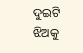ଦୁଇଟି ଝିଅକୁ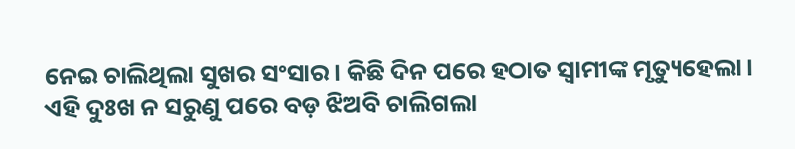ନେଇ ଚାଲିଥିଲା ସୁଖର ସଂସାର। କିଛି ଦିନ ପରେ ହଠାତ ସ୍ୱାମୀଙ୍କ ମୃତ୍ୟୁହେଲା। ଏହି ଦୁଃଖ ନ ସରୁଣୁ ପରେ ବଡ଼ ଝିଅବି ଚାଲିଗଲା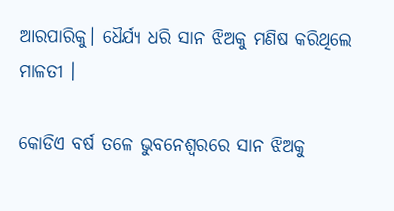ଆରପାରିକୁ। ଧୈର୍ଯ୍ୟ ଧରି ସାନ ଝିଅକୁ ମଣିଷ କରିଥିଲେ ମାଳତୀ ।

କୋଡିଏ ବର୍ଷ ତଳେ ଭୁବନେଶ୍ୱରରେ ସାନ ଝିଅକୁ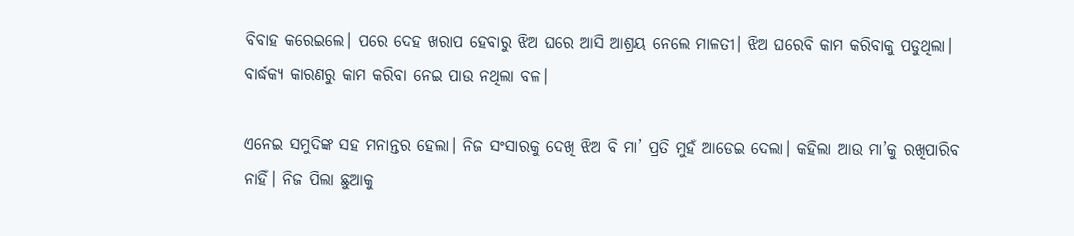ବିବାହ କରେଇଲେ। ପରେ ଦେହ ଖରାପ ହେବାରୁ ଝିଅ ଘରେ ଆସି ଆଶ୍ରୟ ନେଲେ ମାଳତୀ। ଝିଅ ଘରେବି କାମ କରିବାକୁ ପଡୁଥିଲା। ବାର୍ଦ୍ଧକ୍ୟ କାରଣରୁ କାମ କରିବା ନେଇ ପାଉ ନଥିଲା ବଳ।

ଏନେଇ ସମୁଦିଙ୍କ ସହ ମନାନ୍ତର ହେଲା। ନିଜ ସଂସାରକୁ ଦେଖି ଝିଅ ବି ମା’ ପ୍ରତି ମୁହଁ ଆଡେଇ ଦେଲା। କହିଲା ଆଉ ମା’କୁ ରଖିପାରିବ ନାହିଁ। ନିଜ ପିଲା ଛୁଆକୁ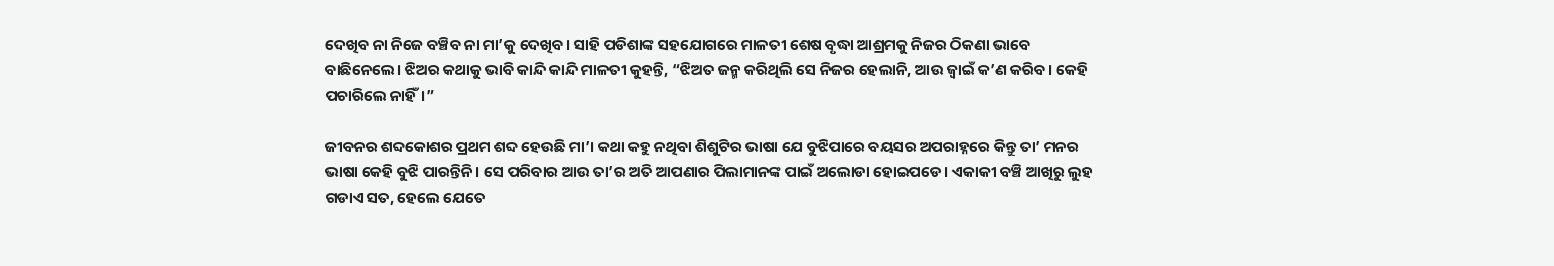ଦେଖିବ ନା ନିଜେ ବଞ୍ଚିବ ନା ମା’କୁ ଦେଖିବ। ସାହି ପଡିଶାଙ୍କ ସହଯୋଗରେ ମାଳତୀ ଶେଷ ବୃଦ୍ଧା ଆଶ୍ରମକୁ ନିଜର ଠିକଣା ଭାବେ ବାଛିନେଲେ। ଝିଅର କଥାକୁ ଭାବି କାନ୍ଦି କାନ୍ଦି ମାଳତୀ କୁହନ୍ତି, “ଝିଅତ ଜନ୍ମ କରିଥିଲି ସେ ନିଜର ହେଲାନି, ଆଉ ଜ୍ୱାଇଁ କ’ଣ କରିବ। କେହି ପଚାରିଲେ ନାହିଁ।”

ଜୀବନର ଶବ୍ଦକୋଶର ପ୍ରଥମ ଶବ୍ଦ ହେଉଛି ମା’। କଥା କହୁ ନଥିବା ଶିଶୁଟିର ଭାଷା ଯେ ବୁଝିପାରେ ବୟସର ଅପରାହ୍ନରେ କିନ୍ତୁ ତା’ ମନର ଭାଷା କେହି ବୁଝି ପାରନ୍ତିନି। ସେ ପରିବାର ଆଉ ତା’ର ଅତି ଆପଣାର ପିଲାମାନଙ୍କ ପାଇଁ ଅଲୋଡା ହୋଇପଡେ। ଏକାକୀ ବଞ୍ଚି ଆଖିରୁ ଲୁହ ଗଡାଏ ସତ, ହେଲେ ଯେତେ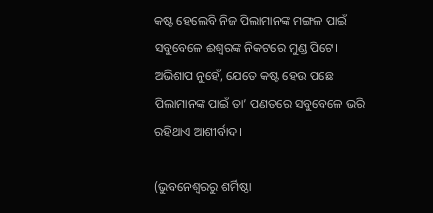କଷ୍ଟ ହେଲେବି ନିଜ ପିଲାମାନଙ୍କ ମଙ୍ଗଳ ପାଇଁ ସବୁବେଳେ ଈଶ୍ୱରଙ୍କ ନିକଟରେ ମୁଣ୍ଡ ପିଟେ। ଅଭିଶାପ ନୁହେଁ, ଯେତେ କଷ୍ଟ ହେଉ ପଛେ ପିଲାମାନଙ୍କ ପାଇଁ ତା’ ପଣତରେ ସବୁବେଳେ ଭରି ରହିଥାଏ ଆଶୀର୍ବାଦ।

(ଭୁବନେଶ୍ୱରରୁ ଶର୍ମିଷ୍ଠା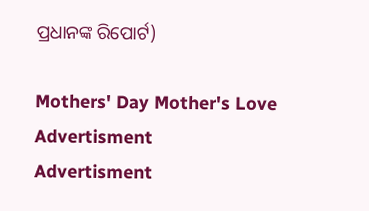ପ୍ରଧାନଙ୍କ ରିପୋର୍ଟ)

Mothers' Day Mother's Love
Advertisment
Advertisment